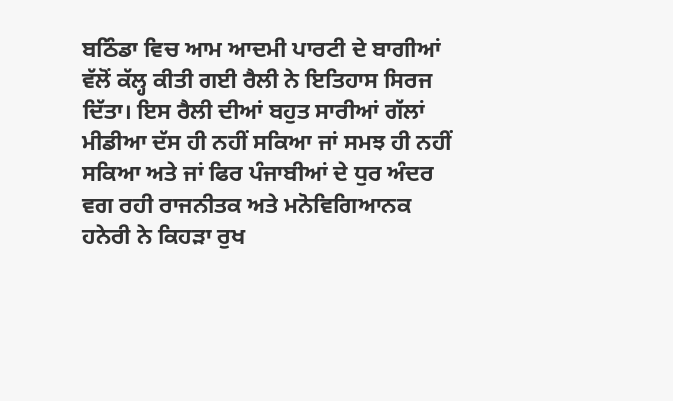ਬਠਿੰਡਾ ਵਿਚ ਆਮ ਆਦਮੀ ਪਾਰਟੀ ਦੇ ਬਾਗੀਆਂ ਵੱਲੋਂ ਕੱਲ੍ਹ ਕੀਤੀ ਗਈ ਰੈਲੀ ਨੇ ਇਤਿਹਾਸ ਸਿਰਜ ਦਿੱਤਾ। ਇਸ ਰੈਲੀ ਦੀਆਂ ਬਹੁਤ ਸਾਰੀਆਂ ਗੱਲਾਂ ਮੀਡੀਆ ਦੱਸ ਹੀ ਨਹੀਂ ਸਕਿਆ ਜਾਂ ਸਮਝ ਹੀ ਨਹੀਂ ਸਕਿਆ ਅਤੇ ਜਾਂ ਫਿਰ ਪੰਜਾਬੀਆਂ ਦੇ ਧੁਰ ਅੰਦਰ ਵਗ ਰਹੀ ਰਾਜਨੀਤਕ ਅਤੇ ਮਨੋਵਿਗਿਆਨਕ ਹਨੇਰੀ ਨੇ ਕਿਹੜਾ ਰੁਖ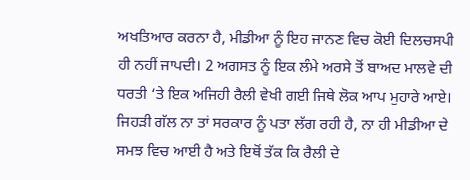ਅਖਤਿਆਰ ਕਰਨਾ ਹੈ, ਮੀਡੀਆ ਨੂੰ ਇਹ ਜਾਨਣ ਵਿਚ ਕੋਈ ਦਿਲਚਸਪੀ ਹੀ ਨਹੀਂ ਜਾਪਦੀ। 2 ਅਗਸਤ ਨੂੰ ਇਕ ਲੰਮੇ ਅਰਸੇ ਤੋਂ ਬਾਅਦ ਮਾਲਵੇ ਦੀ ਧਰਤੀ ‘ਤੇ ਇਕ ਅਜਿਹੀ ਰੈਲੀ ਵੇਖੀ ਗਈ ਜਿਥੇ ਲੋਕ ਆਪ ਮੁਹਾਰੇ ਆਏ। ਜਿਹੜੀ ਗੱਲ ਨਾ ਤਾਂ ਸਰਕਾਰ ਨੂੰ ਪਤਾ ਲੱਗ ਰਹੀ ਹੈ, ਨਾ ਹੀ ਮੀਡੀਆ ਦੇ ਸਮਝ ਵਿਚ ਆਈ ਹੈ ਅਤੇ ਇਥੋਂ ਤੱਕ ਕਿ ਰੈਲੀ ਦੇ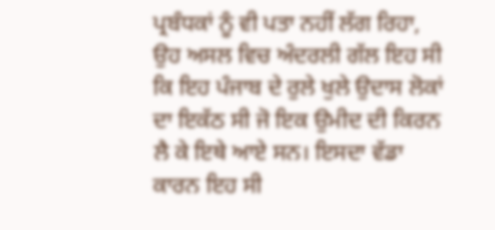ਪ੍ਰਬੰਧਕਾਂ ਨੂੰ ਵੀ ਪਤਾ ਨਹੀਂ ਲੱਗ ਰਿਹਾ, ਉਹ ਅਸਲ ਵਿਚ ਅੰਦਰਲੀ ਗੱਲ ਇਹ ਸੀ ਕਿ ਇਹ ਪੰਜਾਬ ਦੇ ਰੁਲੇ ਖੁਲੇ ਉਦਾਸ ਲੋਕਾਂ ਦਾ ਇਕੱਠ ਸੀ ਜੋ ਇਕ ਉਮੀਦ ਦੀ ਕਿਰਨ ਲੈ ਕੇ ਇਥੇ ਆਏ ਸਨ। ਇਸਦਾ ਵੱਡਾ ਕਾਰਨ ਇਹ ਸੀ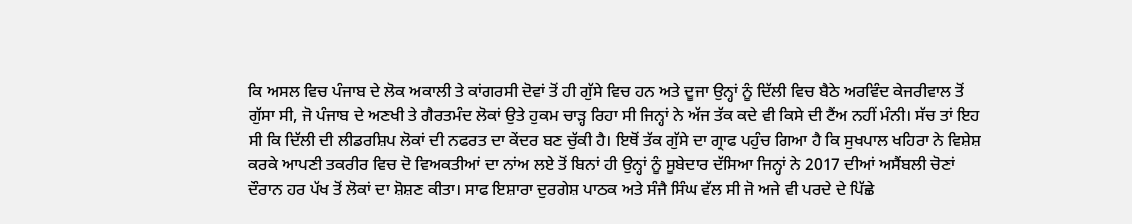ਕਿ ਅਸਲ ਵਿਚ ਪੰਜਾਬ ਦੇ ਲੋਕ ਅਕਾਲੀ ਤੇ ਕਾਂਗਰਸੀ ਦੋਵਾਂ ਤੋਂ ਹੀ ਗੁੱਸੇ ਵਿਚ ਹਨ ਅਤੇ ਦੂਜਾ ਉਨ੍ਹਾਂ ਨੂੰ ਦਿੱਲੀ ਵਿਚ ਬੈਠੇ ਅਰਵਿੰਦ ਕੇਜਰੀਵਾਲ ਤੋਂ ਗੁੱਸਾ ਸੀ, ਜੋ ਪੰਜਾਬ ਦੇ ਅਣਖੀ ਤੇ ਗੈਰਤਮੰਦ ਲੋਕਾਂ ਉਤੇ ਹੁਕਮ ਚਾੜ੍ਹ ਰਿਹਾ ਸੀ ਜਿਨ੍ਹਾਂ ਨੇ ਅੱਜ ਤੱਕ ਕਦੇ ਵੀ ਕਿਸੇ ਦੀ ਟੈਂਅ ਨਹੀਂ ਮੰਨੀ। ਸੱਚ ਤਾਂ ਇਹ ਸੀ ਕਿ ਦਿੱਲੀ ਦੀ ਲੀਡਰਸ਼ਿਪ ਲੋਕਾਂ ਦੀ ਨਫਰਤ ਦਾ ਕੇਂਦਰ ਬਣ ਚੁੱਕੀ ਹੈ। ਇਥੋਂ ਤੱਕ ਗੁੱਸੇ ਦਾ ਗ੍ਰਾਫ ਪਹੁੰਚ ਗਿਆ ਹੈ ਕਿ ਸੁਖਪਾਲ ਖਹਿਰਾ ਨੇ ਵਿਸ਼ੇਸ਼ ਕਰਕੇ ਆਪਣੀ ਤਕਰੀਰ ਵਿਚ ਦੋ ਵਿਅਕਤੀਆਂ ਦਾ ਨਾਂਅ ਲਏ ਤੋਂ ਬਿਨਾਂ ਹੀ ਉਨ੍ਹਾਂ ਨੂੰ ਸੂਬੇਦਾਰ ਦੱਸਿਆ ਜਿਨ੍ਹਾਂ ਨੇ 2017 ਦੀਆਂ ਅਸੈਂਬਲੀ ਚੋਣਾਂ ਦੌਰਾਨ ਹਰ ਪੱਖ ਤੋਂ ਲੋਕਾਂ ਦਾ ਸ਼ੋਸ਼ਣ ਕੀਤਾ। ਸਾਫ ਇਸ਼ਾਰਾ ਦੁਰਗੇਸ਼ ਪਾਠਕ ਅਤੇ ਸੰਜੈ ਸਿੰਘ ਵੱਲ ਸੀ ਜੋ ਅਜੇ ਵੀ ਪਰਦੇ ਦੇ ਪਿੱਛੇ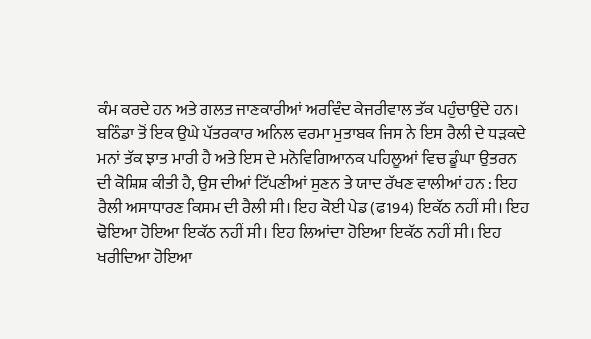ਕੰਮ ਕਰਦੇ ਹਨ ਅਤੇ ਗਲਤ ਜਾਣਕਾਰੀਆਂ ਅਰਵਿੰਦ ਕੇਜਰੀਵਾਲ ਤੱਕ ਪਹੁੰਚਾਉਂਦੇ ਹਨ।
ਬਠਿੰਡਾ ਤੋਂ ਇਕ ਉਘੇ ਪੱਤਰਕਾਰ ਅਨਿਲ ਵਰਮਾ ਮੁਤਾਬਕ ਜਿਸ ਨੇ ਇਸ ਰੈਲੀ ਦੇ ਧੜਕਦੇ ਮਨਾਂ ਤੱਕ ਝਾਤ ਮਾਰੀ ਹੈ ਅਤੇ ਇਸ ਦੇ ਮਨੋਵਿਗਿਆਨਕ ਪਹਿਲੂਆਂ ਵਿਚ ਡੂੰਘਾ ਉਤਰਨ ਦੀ ਕੋਸ਼ਿਸ਼ ਕੀਤੀ ਹੈ, ਉਸ ਦੀਆਂ ਟਿੱਪਣੀਆਂ ਸੁਣਨ ਤੇ ਯਾਦ ਰੱਖਣ ਵਾਲੀਆਂ ਹਨ : ਇਹ ਰੈਲੀ ਅਸਾਧਾਰਣ ਕਿਸਮ ਦੀ ਰੈਲੀ ਸੀ। ਇਹ ਕੋਈ ਪੇਡ (ਫ194) ਇਕੱਠ ਨਹੀਂ ਸੀ। ਇਹ ਢੋਇਆ ਹੋਇਆ ਇਕੱਠ ਨਹੀਂ ਸੀ। ਇਹ ਲਿਆਂਦਾ ਹੋਇਆ ਇਕੱਠ ਨਹੀਂ ਸੀ। ਇਹ ਖਰੀਦਿਆ ਹੋਇਆ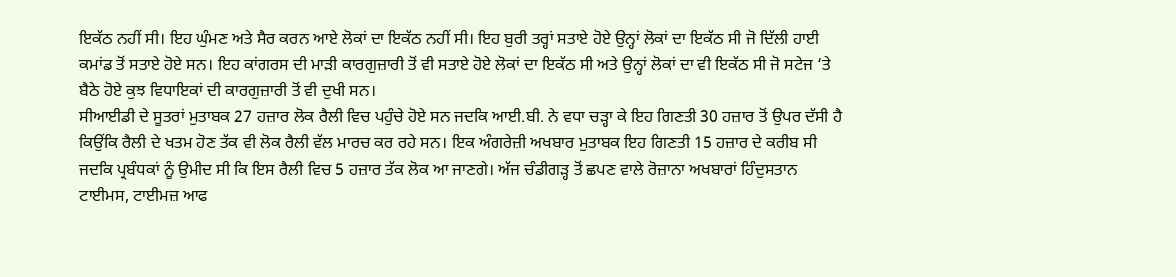ਇਕੱਠ ਨਹੀਂ ਸੀ। ਇਹ ਘੁੰਮਣ ਅਤੇ ਸੈਰ ਕਰਨ ਆਏ ਲੋਕਾਂ ਦਾ ਇਕੱਠ ਨਹੀਂ ਸੀ। ਇਹ ਬੁਰੀ ਤਰ੍ਹਾਂ ਸਤਾਏ ਹੋਏ ਉਨ੍ਹਾਂ ਲੋਕਾਂ ਦਾ ਇਕੱਠ ਸੀ ਜੋ ਦਿੱਲੀ ਹਾਈ ਕਮਾਂਡ ਤੋਂ ਸਤਾਏ ਹੋਏ ਸਨ। ਇਹ ਕਾਂਗਰਸ ਦੀ ਮਾੜੀ ਕਾਰਗੁਜ਼ਾਰੀ ਤੋਂ ਵੀ ਸਤਾਏ ਹੋਏ ਲੋਕਾਂ ਦਾ ਇਕੱਠ ਸੀ ਅਤੇ ਉਨ੍ਹਾਂ ਲੋਕਾਂ ਦਾ ਵੀ ਇਕੱਠ ਸੀ ਜੋ ਸਟੇਜ ‘ਤੇ ਬੈਠੇ ਹੋਏ ਕੁਝ ਵਿਧਾਇਕਾਂ ਦੀ ਕਾਰਗੁਜ਼ਾਰੀ ਤੋਂ ਵੀ ਦੁਖੀ ਸਨ।
ਸੀਆਈਡੀ ਦੇ ਸੂਤਰਾਂ ਮੁਤਾਬਕ 27 ਹਜ਼ਾਰ ਲੋਕ ਰੈਲੀ ਵਿਚ ਪਹੁੰਚੇ ਹੋਏ ਸਨ ਜਦਕਿ ਆਈ.ਬੀ. ਨੇ ਵਧਾ ਚੜ੍ਹਾ ਕੇ ਇਹ ਗਿਣਤੀ 30 ਹਜ਼ਾਰ ਤੋਂ ਉਪਰ ਦੱਸੀ ਹੈ ਕਿਉਂਕਿ ਰੈਲੀ ਦੇ ਖਤਮ ਹੋਣ ਤੱਕ ਵੀ ਲੋਕ ਰੈਲੀ ਵੱਲ ਮਾਰਚ ਕਰ ਰਹੇ ਸਨ। ਇਕ ਅੰਗਰੇਜ਼ੀ ਅਖਬਾਰ ਮੁਤਾਬਕ ਇਹ ਗਿਣਤੀ 15 ਹਜ਼ਾਰ ਦੇ ਕਰੀਬ ਸੀ ਜਦਕਿ ਪ੍ਰਬੰਧਕਾਂ ਨੂੰ ਉਮੀਦ ਸੀ ਕਿ ਇਸ ਰੈਲੀ ਵਿਚ 5 ਹਜ਼ਾਰ ਤੱਕ ਲੋਕ ਆ ਜਾਣਗੇ। ਅੱਜ ਚੰਡੀਗੜ੍ਹ ਤੋਂ ਛਪਣ ਵਾਲੇ ਰੋਜ਼ਾਨਾ ਅਖਬਾਰਾਂ ਹਿੰਦੁਸਤਾਨ ਟਾਈਮਸ, ਟਾਈਮਜ਼ ਆਫ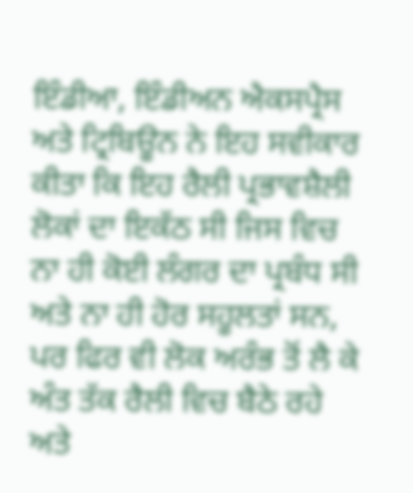ਇੰਡੀਆ, ਇੰਡੀਅਨ ਐਕਸਪ੍ਰੈਸ ਅਤੇ ਟ੍ਰਿਬਿਊਨ ਨੇ ਇਹ ਸਵੀਕਾਰ ਕੀਤਾ ਕਿ ਇਹ ਰੈਲੀ ਪ੍ਰਭਾਵਸ਼ੈਲੀ ਲੋਕਾਂ ਦਾ ਇਕੱਠ ਸੀ ਜਿਸ ਵਿਚ ਨਾ ਹੀ ਕੋਈ ਲੰਗਰ ਦਾ ਪ੍ਰਬੰਧ ਸੀ ਅਤੇ ਨਾ ਹੀ ਹੋਰ ਸਹੂਲਤਾਂ ਸਨ, ਪਰ ਫਿਰ ਵੀ ਲੋਕ ਅਰੰਭ ਤੋਂ ਲੈ ਕੇ ਅੰਤ ਤੱਕ ਰੈਲੀ ਵਿਚ ਬੈਠੇ ਰਹੇ ਅਤੇ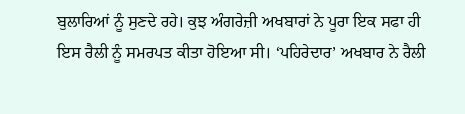ਬੁਲਾਰਿਆਂ ਨੂੰ ਸੁਣਦੇ ਰਹੇ। ਕੁਝ ਅੰਗਰੇਜ਼ੀ ਅਖਬਾਰਾਂ ਨੇ ਪੂਰਾ ਇਕ ਸਫਾ ਹੀ ਇਸ ਰੈਲੀ ਨੂੰ ਸਮਰਪਤ ਕੀਤਾ ਹੋਇਆ ਸੀ। ‘ਪਹਿਰੇਦਾਰ’ ਅਖਬਾਰ ਨੇ ਰੈਲੀ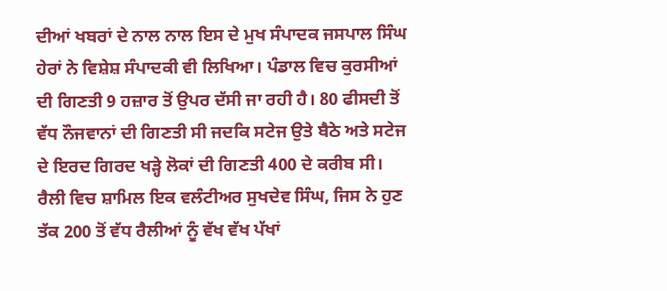ਦੀਆਂ ਖਬਰਾਂ ਦੇ ਨਾਲ ਨਾਲ ਇਸ ਦੇ ਮੁਖ ਸੰਪਾਦਕ ਜਸਪਾਲ ਸਿੰਘ ਹੇਰਾਂ ਨੇ ਵਿਸ਼ੇਸ਼ ਸੰਪਾਦਕੀ ਵੀ ਲਿਖਿਆ। ਪੰਡਾਲ ਵਿਚ ਕੁਰਸੀਆਂ ਦੀ ਗਿਣਤੀ 9 ਹਜ਼ਾਰ ਤੋਂ ਉਪਰ ਦੱਸੀ ਜਾ ਰਹੀ ਹੈ। 80 ਫੀਸਦੀ ਤੋਂ ਵੱਧ ਨੌਜਵਾਨਾਂ ਦੀ ਗਿਣਤੀ ਸੀ ਜਦਕਿ ਸਟੇਜ ਉਤੇ ਬੈਠੇ ਅਤੇ ਸਟੇਜ ਦੇ ਇਰਦ ਗਿਰਦ ਖੜ੍ਹੇ ਲੋਕਾਂ ਦੀ ਗਿਣਤੀ 400 ਦੇ ਕਰੀਬ ਸੀ।
ਰੈਲੀ ਵਿਚ ਸ਼ਾਮਿਲ ਇਕ ਵਲੰਟੀਅਰ ਸੁਖਦੇਵ ਸਿੰਘ, ਜਿਸ ਨੇ ਹੁਣ ਤੱਕ 200 ਤੋਂ ਵੱਧ ਰੈਲੀਆਂ ਨੂੰ ਵੱਖ ਵੱਖ ਪੱਖਾਂ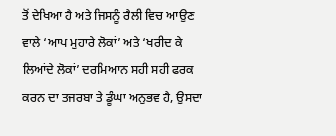ਤੋਂ ਦੇਖਿਆ ਹੈ ਅਤੇ ਜਿਸਨੂੰ ਰੈਲੀ ਵਿਚ ਆਉਣ ਵਾਲੇ ‘ਆਪ ਮੁਹਾਰੇ ਲੋਕਾਂ’ ਅਤੇ ‘ਖਰੀਦ ਕੇ ਲਿਆਂਦੇ ਲੋਕਾਂ’ ਦਰਮਿਆਨ ਸਹੀ ਸਹੀ ਫਰਕ ਕਰਨ ਦਾ ਤਜਰਬਾ ਤੇ ਡੂੰਘਾ ਅਨੁਭਵ ਹੈ, ਉਸਦਾ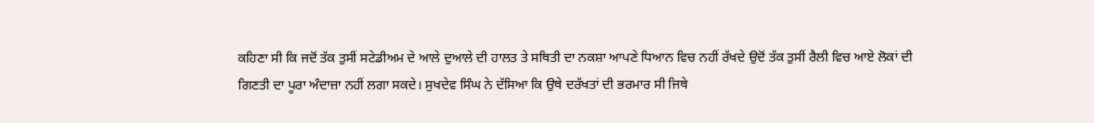ਕਹਿਣਾ ਸੀ ਕਿ ਜਦੋਂ ਤੱਕ ਤੁਸੀਂ ਸਟੇਡੀਅਮ ਦੇ ਆਲੇ ਦੁਆਲੇ ਦੀ ਹਾਲਤ ਤੇ ਸਥਿਤੀ ਦਾ ਨਕਸ਼ਾ ਆਪਣੇ ਧਿਆਨ ਵਿਚ ਨਹੀਂ ਰੱਖਦੇ ਉਦੋਂ ਤੱਕ ਤੁਸੀਂ ਰੈਲੀ ਵਿਚ ਆਏ ਲੋਕਾਂ ਦੀ ਗਿਣਤੀ ਦਾ ਪੂਰਾ ਅੰਦਾਜ਼ਾ ਨਹੀਂ ਲਗਾ ਸਕਦੇ। ਸੁਖਦੇਵ ਸਿੰਘ ਨੇ ਦੱਸਿਆ ਕਿ ਉਥੇ ਦਰੱਖਤਾਂ ਦੀ ਭਰਮਾਰ ਸੀ ਜਿਥੇ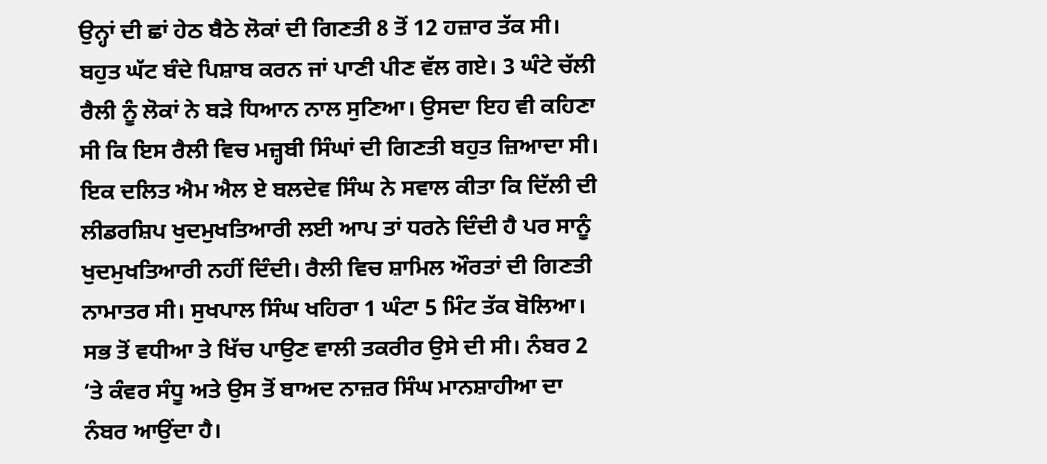ਉਨ੍ਹਾਂ ਦੀ ਛਾਂ ਹੇਠ ਬੈਠੇ ਲੋਕਾਂ ਦੀ ਗਿਣਤੀ 8 ਤੋਂ 12 ਹਜ਼ਾਰ ਤੱਕ ਸੀ। ਬਹੁਤ ਘੱਟ ਬੰਦੇ ਪਿਸ਼ਾਬ ਕਰਨ ਜਾਂ ਪਾਣੀ ਪੀਣ ਵੱਲ ਗਏ। 3 ਘੰਟੇ ਚੱਲੀ ਰੈਲੀ ਨੂੰ ਲੋਕਾਂ ਨੇ ਬੜੇ ਧਿਆਨ ਨਾਲ ਸੁਣਿਆ। ਉਸਦਾ ਇਹ ਵੀ ਕਹਿਣਾ ਸੀ ਕਿ ਇਸ ਰੈਲੀ ਵਿਚ ਮਜ਼੍ਹਬੀ ਸਿੰਘਾਂ ਦੀ ਗਿਣਤੀ ਬਹੁਤ ਜ਼ਿਆਦਾ ਸੀ।
ਇਕ ਦਲਿਤ ਐਮ ਐਲ ਏ ਬਲਦੇਵ ਸਿੰਘ ਨੇ ਸਵਾਲ ਕੀਤਾ ਕਿ ਦਿੱਲੀ ਦੀ ਲੀਡਰਸ਼ਿਪ ਖੁਦਮੁਖਤਿਆਰੀ ਲਈ ਆਪ ਤਾਂ ਧਰਨੇ ਦਿੰਦੀ ਹੈ ਪਰ ਸਾਨੂੰ ਖੁਦਮੁਖਤਿਆਰੀ ਨਹੀਂ ਦਿੰਦੀ। ਰੈਲੀ ਵਿਚ ਸ਼ਾਮਿਲ ਔਰਤਾਂ ਦੀ ਗਿਣਤੀ ਨਾਮਾਤਰ ਸੀ। ਸੁਖਪਾਲ ਸਿੰਘ ਖਹਿਰਾ 1 ਘੰਟਾ 5 ਮਿੰਟ ਤੱਕ ਬੋਲਿਆ। ਸਭ ਤੋਂ ਵਧੀਆ ਤੇ ਖਿੱਚ ਪਾਉਣ ਵਾਲੀ ਤਕਰੀਰ ਉਸੇ ਦੀ ਸੀ। ਨੰਬਰ 2 ‘ਤੇ ਕੰਵਰ ਸੰਧੂ ਅਤੇ ਉਸ ਤੋਂ ਬਾਅਦ ਨਾਜ਼ਰ ਸਿੰਘ ਮਾਨਸ਼ਾਹੀਆ ਦਾ ਨੰਬਰ ਆਉਂਦਾ ਹੈ।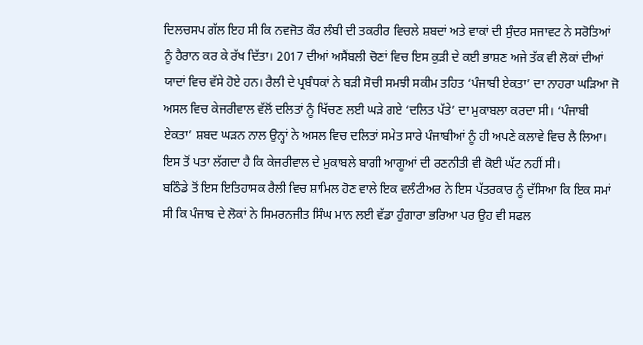ਦਿਲਚਸਪ ਗੱਲ ਇਹ ਸੀ ਕਿ ਨਵਜੋਤ ਕੌਰ ਲੰਬੀ ਦੀ ਤਕਰੀਰ ਵਿਚਲੇ ਸ਼ਬਦਾਂ ਅਤੇ ਵਾਕਾਂ ਦੀ ਸੁੰਦਰ ਸਜਾਵਟ ਨੇ ਸਰੋਤਿਆਂ ਨੂੰ ਹੈਰਾਨ ਕਰ ਕੇ ਰੱਖ ਦਿੱਤਾ। 2017 ਦੀਆਂ ਅਸੈਂਬਲੀ ਚੋਣਾਂ ਵਿਚ ਇਸ ਕੁੜੀ ਦੇ ਕਈ ਭਾਸ਼ਣ ਅਜੇ ਤੱਕ ਵੀ ਲੋਕਾਂ ਦੀਆਂ ਯਾਦਾਂ ਵਿਚ ਵੱਸੇ ਹੋਏ ਹਨ। ਰੈਲੀ ਦੇ ਪ੍ਰਬੰਧਕਾਂ ਨੇ ਬੜੀ ਸੋਚੀ ਸਮਝੀ ਸਕੀਮ ਤਹਿਤ ‘ਪੰਜਾਬੀ ਏਕਤਾ’ ਦਾ ਨਾਹਰਾ ਘੜਿਆ ਜੋ ਅਸਲ ਵਿਚ ਕੇਜਰੀਵਾਲ ਵੱਲੋਂ ਦਲਿਤਾਂ ਨੂੰ ਖਿੱਚਣ ਲਈ ਘੜੇ ਗਏ ‘ਦਲਿਤ ਪੱਤੇ’ ਦਾ ਮੁਕਾਬਲਾ ਕਰਦਾ ਸੀ। ‘ਪੰਜਾਬੀ ਏਕਤਾ’ ਸ਼ਬਦ ਘੜਨ ਨਾਲ ਉਨ੍ਹਾਂ ਨੇ ਅਸਲ ਵਿਚ ਦਲਿਤਾਂ ਸਮੇਤ ਸਾਰੇ ਪੰਜਾਬੀਆਂ ਨੂੰ ਹੀ ਅਪਣੇ ਕਲਾਵੇ ਵਿਚ ਲੈ ਲਿਆ। ਇਸ ਤੋਂ ਪਤਾ ਲੱਗਦਾ ਹੈ ਕਿ ਕੇਜਰੀਵਾਲ ਦੇ ਮੁਕਾਬਲੇ ਬਾਗੀ ਆਗੂਆਂ ਦੀ ਰਣਨੀਤੀ ਵੀ ਕੋਈ ਘੱਟ ਨਹੀਂ ਸੀ।
ਬਠਿੰਡੇ ਤੋਂ ਇਸ ਇਤਿਹਾਸਕ ਰੈਲੀ ਵਿਚ ਸ਼ਾਮਿਲ ਹੋਣ ਵਾਲੇ ਇਕ ਵਲੰਟੀਅਰ ਨੇ ਇਸ ਪੱਤਰਕਾਰ ਨੂੰ ਦੱਸਿਆ ਕਿ ਇਕ ਸਮਾਂ ਸੀ ਕਿ ਪੰਜਾਬ ਦੇ ਲੋਕਾਂ ਨੇ ਸਿਮਰਨਜੀਤ ਸਿੰਘ ਮਾਨ ਲਈ ਵੱਡਾ ਹੁੰਗਾਰਾ ਭਰਿਆ ਪਰ ਉਹ ਵੀ ਸਫਲ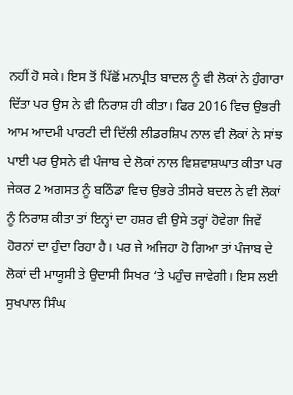ਨਹੀਂ ਹੋ ਸਕੇ। ਇਸ ਤੋਂ ਪਿੱਛੋਂ ਮਨਪ੍ਰੀਤ ਬਾਦਲ ਨੂੰ ਵੀ ਲੋਕਾਂ ਨੇ ਹੁੰਗਾਰਾ ਦਿੱਤਾ ਪਰ ਉਸ ਨੇ ਵੀ ਨਿਰਾਸ਼ ਹੀ ਕੀਤਾ। ਫਿਰ 2016 ਵਿਚ ਉਭਰੀ ਆਮ ਆਦਮੀ ਪਾਰਟੀ ਦੀ ਦਿੱਲੀ ਲੀਡਰਸ਼ਿਪ ਨਾਲ ਵੀ ਲੋਕਾਂ ਨੇ ਸਾਂਝ ਪਾਈ ਪਰ ਉਸਨੇ ਵੀ ਪੰਜਾਬ ਦੇ ਲੋਕਾਂ ਨਾਲ ਵਿਸ਼ਵਾਸ਼ਘਾਤ ਕੀਤਾ ਪਰ ਜੇਕਰ 2 ਅਗਸਤ ਨੂੰ ਬਠਿੰਡਾ ਵਿਚ ਉਭਰੇ ਤੀਸਰੇ ਬਦਲ ਨੇ ਵੀ ਲੋਕਾਂ ਨੂੰ ਨਿਰਾਸ਼ ਕੀਤਾ ਤਾਂ ਇਨ੍ਹਾਂ ਦਾ ਹਸ਼ਰ ਵੀ ਉਸੇ ਤਰ੍ਹਾਂ ਹੋਵੇਗਾ ਜਿਵੇਂ ਹੋਰਨਾਂ ਦਾ ਹੁੰਦਾ ਰਿਹਾ ਹੈ। ਪਰ ਜੇ ਅਜਿਹਾ ਹੋ ਗਿਆ ਤਾਂ ਪੰਜਾਬ ਦੇ ਲੋਕਾਂ ਦੀ ਮਾਯੂਸੀ ਤੇ ਉਦਾਸੀ ਸਿਖਰ ‘ਤੇ ਪਹੁੰਚ ਜਾਵੇਗੀ। ਇਸ ਲਈ ਸੁਖਪਾਲ ਸਿੰਘ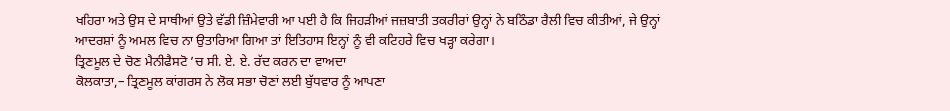ਖਹਿਰਾ ਅਤੇ ਉਸ ਦੇ ਸਾਥੀਆਂ ਉਤੇ ਵੱਡੀ ਜ਼ਿੰਮੇਵਾਰੀ ਆ ਪਈ ਹੈ ਕਿ ਜਿਹੜੀਆਂ ਜਜ਼ਬਾਤੀ ਤਕਰੀਰਾਂ ਉਨ੍ਹਾਂ ਨੇ ਬਠਿੰਡਾ ਰੈਲੀ ਵਿਚ ਕੀਤੀਆਂ, ਜੇ ਉਨ੍ਹਾਂ ਆਦਰਸ਼ਾਂ ਨੂੰ ਅਮਲ ਵਿਚ ਨਾ ਉਤਾਰਿਆ ਗਿਆ ਤਾਂ ਇਤਿਹਾਸ ਇਨ੍ਹਾਂ ਨੂੰ ਵੀ ਕਟਿਹਰੇ ਵਿਚ ਖੜ੍ਹਾ ਕਰੇਗਾ।
ਤ੍ਰਿਣਮੂਲ ਦੇ ਚੋਣ ਮੈਨੀਫੈਸਟੋ ’ਚ ਸੀ. ਏ. ਏ. ਰੱਦ ਕਰਨ ਦਾ ਵਾਅਦਾ
ਕੋਲਕਾਤਾ,– ਤ੍ਰਿਣਮੂਲ ਕਾਂਗਰਸ ਨੇ ਲੋਕ ਸਭਾ ਚੋਣਾਂ ਲਈ ਬੁੱਧਵਾਰ ਨੂੰ ਆਪਣਾ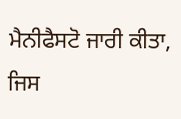ਮੈਨੀਫੈਸਟੋ ਜਾਰੀ ਕੀਤਾ, ਜਿਸ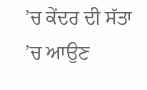’ਚ ਕੇਂਦਰ ਦੀ ਸੱਤਾ ’ਚ ਆਉਣ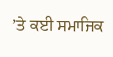’ਤੇ ਕਈ ਸਮਾਜਿਕ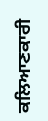ਕਲਿਆਣਕਾਰੀ